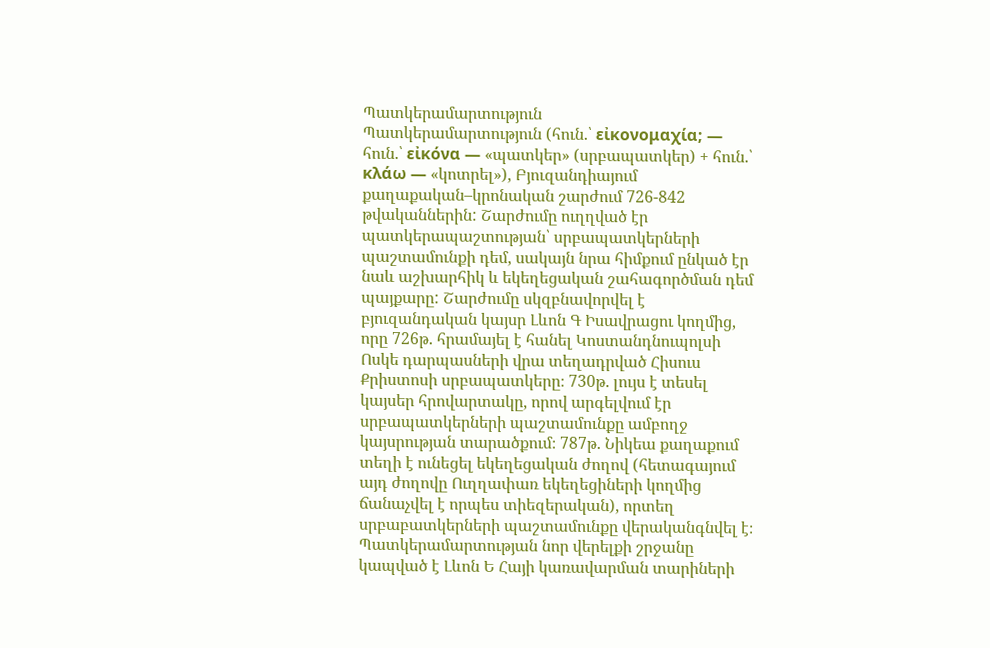Պատկերամարտություն
Պատկերամարտություն (հուն.՝ εἰκονομαχία; — հուն.՝ εἰκόνα — «պատկեր» (սրբապատկեր) + հուն.՝ κλάω — «կոտրել»), Բյուզանդիայում քաղաքական–կրոնական շարժում 726-842 թվականներին: Շարժումը ուղղված էր պատկերապաշտության՝ սրբապատկերների պաշտամունքի դեմ, սակայն նրա հիմքում ընկած էր նաև աշխարհիկ և եկեղեցական շահագործման դեմ պայքարը: Շարժումը սկզբնավորվել է բյուզանդական կայսր Լևոն Գ Իսավրացու կողմից, որը 726թ. հրամայել է հանել Կոստանդնուպոլսի Ոսկե դարպասների վրա տեղադրված Հիսուս Քրիստոսի սրբապատկերը։ 730թ. լույս է տեսել կայսեր հրովարտակը, որով արգելվում էր սրբապատկերների պաշտամունքը ամբողջ կայսրության տարածքում։ 787թ. Նիկեա քաղաքում տեղի է ունեցել եկեղեցական ժողով (հետագայում այդ ժողովը Ուղղափառ եկեղեցիների կողմից ճանաչվել է որպես տիեզերական), որտեղ սրբաբատկերների պաշտամունքը վերականգնվել է։ Պատկերամարտության նոր վերելքի շրջանը կապված է Լևոն Ե Հայի կառավարման տարիների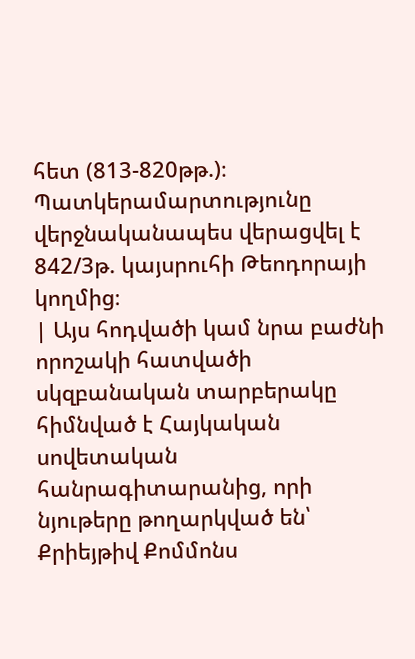հետ (813-820թթ.)։ Պատկերամարտությունը վերջնականապես վերացվել է 842/3թ. կայսրուհի Թեոդորայի կողմից։
| Այս հոդվածի կամ նրա բաժնի որոշակի հատվածի սկզբանական տարբերակը հիմնված է Հայկական սովետական հանրագիտարանից, որի նյութերը թողարկված են՝ Քրիեյթիվ Քոմմոնս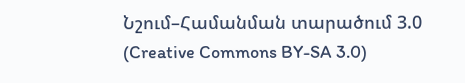Նշում–Համանման տարածում 3.0 (Creative Commons BY-SA 3.0)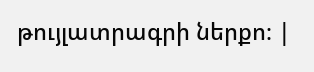թույլատրագրի ներքո։ |